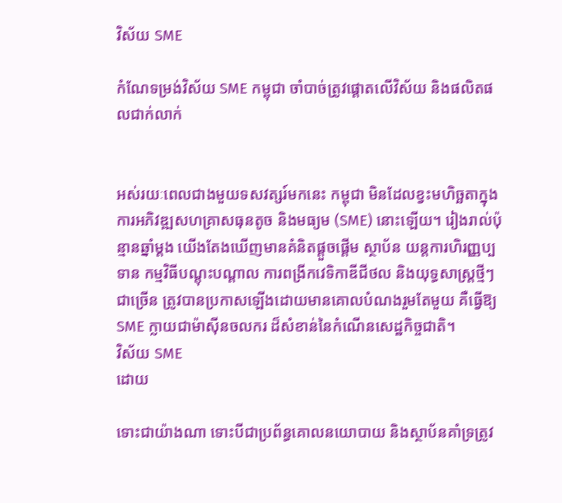វិស័យ SME

កំណែទម្រង់វិស័យ SME កម្ពុជា ចាំបាច់ត្រូវផ្តោតលើវិស័យ និងផលិតផលជាក់លាក់


អស់រយៈពេលជាងមួយទសវត្សរ៍មកនេះ កម្ពុជា មិនដែលខ្វះមហិច្ឆតាក្នុងការអភិវឌ្ឍសហគ្រាសធុនតូច និងមធ្យម (SME) នោះឡើយ។ រៀងរាល់ប៉ុន្មានឆ្នាំម្តង យើងតែងឃើញមានគំនិតផ្តួចផ្តើម ស្ថាប័ន យន្តការហិរញ្ញប្បទាន កម្មវិធីបណ្តុះបណ្តាល ការពង្រីកវេទិកាឌីជីថល និងយុទ្ធសាស្ត្រថ្មីៗជាច្រើន ត្រូវបានប្រកាសឡើងដោយមានគោលបំណងរួមតែមួយ គឺធ្វើឱ្យ SME ក្លាយជាម៉ាស៊ីនចលករ ដ៏សំខាន់នៃកំណើនសេដ្ឋកិច្ចជាតិ។
វិស័យ SME
ដោយ

ទោះជាយ៉ាងណា ទោះបីជាប្រព័ន្ធគោលនយោបាយ និងស្ថាប័នគាំទ្រត្រូវ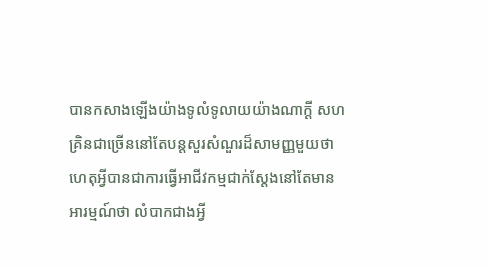បានកសាងឡើងយ៉ាងទូលំទូលាយយ៉ាងណាក្តី សហគ្រិនជាច្រើននៅតែបន្តសួរសំណួរដ៏សាមញ្ញមួយថា ហេតុអ្វីបានជាការធ្វើអាជីវកម្មជាក់ស្តែងនៅតែមានអារម្មណ៍ថា លំបាកជាងអ្វី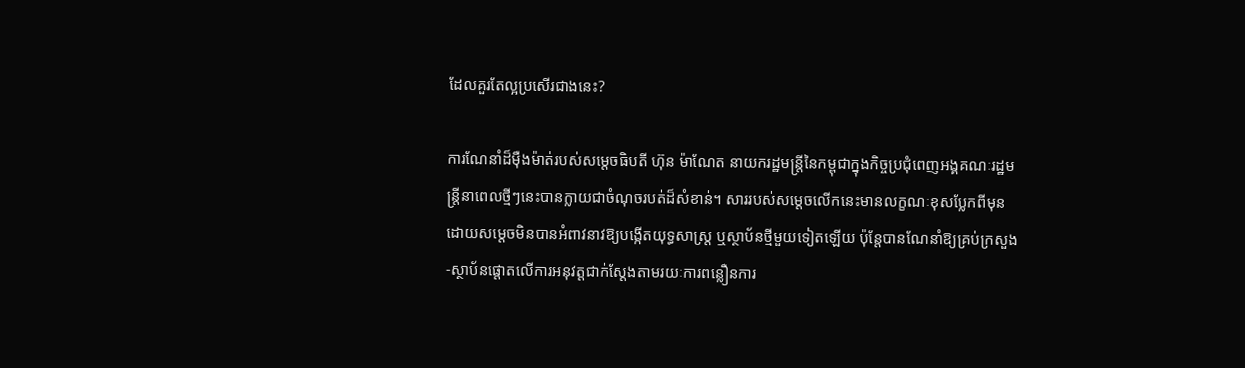ដែលគួរតែល្អប្រសើរជាងនេះ?

ការណែនាំដ៏ម៉ឺងម៉ាត់របស់សម្តេចធិបតី ហ៊ុន ម៉ាណែត នាយករដ្ឋមន្ត្រីនៃកម្ពុជាក្នុងកិច្ចប្រជុំពេញអង្គគណៈរដ្ឋមន្ត្រីនាពេលថ្មីៗនេះបានក្លាយជាចំណុចរបត់ដ៏សំខាន់។ សាររបស់សម្តេចលើកនេះមានលក្ខណៈខុសប្លែកពីមុន ដោយសម្តេចមិនបានអំពាវនាវឱ្យបង្កើតយុទ្ធសាស្ត្រ ឬស្ថាប័នថ្មីមួយទៀតឡើយ ប៉ុន្តែបានណែនាំឱ្យគ្រប់ក្រសួង-ស្ថាប័នផ្តោតលើការអនុវត្តជាក់ស្តែងតាមរយៈការពន្លឿនការ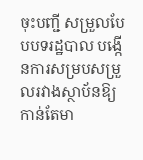ចុះបញ្ជី សម្រួលបែបបទរដ្ឋបាល បង្កើនការសម្របសម្រួលរវាងស្ថាប័នឱ្យកាន់តែមា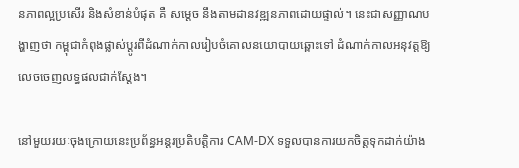នភាពល្អប្រសើរ និងសំខាន់បំផុត គឺ សម្តេច នឹងតាមដានវឌ្ឍនភាពដោយផ្ទាល់។ នេះជាសញ្ញាណបង្ហាញថា កម្ពុជាកំពុងផ្លាស់ប្តូរពីដំណាក់កាលរៀបចំគោលនយោបាយឆ្ពោះទៅ ដំណាក់កាលអនុវត្តឱ្យលេចចេញលទ្ធផលជាក់ស្តែង។

នៅមួយរយៈចុងក្រោយនេះប្រព័ន្ធអន្តរប្រតិបត្តិការ CAM-DX ទទួលបានការយកចិត្តទុកដាក់យ៉ាង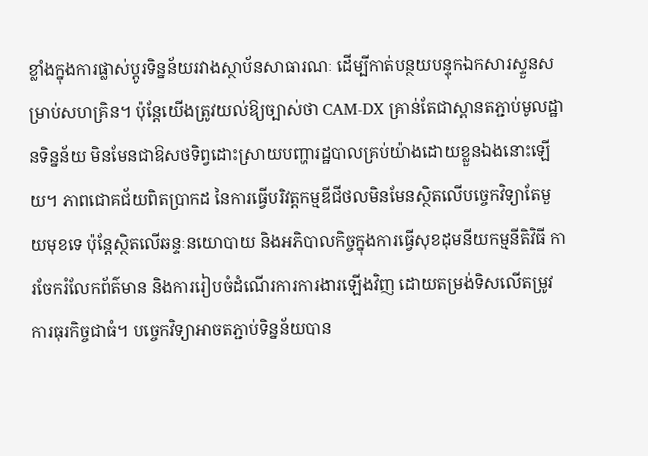ខ្លាំងក្នុងការផ្លាស់ប្តូរទិន្នន័យរវាងស្ថាប័នសាធារណៈ ដើម្បីកាត់បន្ថយបន្ទុកឯកសារស្ទួនសម្រាប់សហគ្រិន។ ប៉ុន្តែយើងត្រូវយល់ឱ្យច្បាស់ថា CAM-DX គ្រាន់តែជាស្ពានតភ្ជាប់មូលដ្ឋានទិន្នន័យ មិនមែនជាឱសថទិព្វដោះស្រាយបញ្ហារដ្ឋបាលគ្រប់យ៉ាងដោយខ្លួនឯងនោះឡើយ។ ភាពជោគជ័យពិតប្រាកដ នៃការធ្វើបរិវត្តកម្មឌីជីថលមិនមែនស្ថិតលើបច្ចេកវិទ្យាតែមួយមុខទេ ប៉ុន្តែស្ថិតលើឆន្ទៈនយោបាយ និងអភិបាលកិច្ចក្នុងការធ្វើសុខដុមនីយកម្មនីតិវិធី ការចែករំលែកព័ត៌មាន និងការរៀបចំដំណើរការការងារឡើងវិញ ដោយតម្រង់ទិសលើតម្រូវការធុរកិច្ចជាធំ។ បច្ចេកវិទ្យាអាចតភ្ជាប់ទិន្នន័យបាន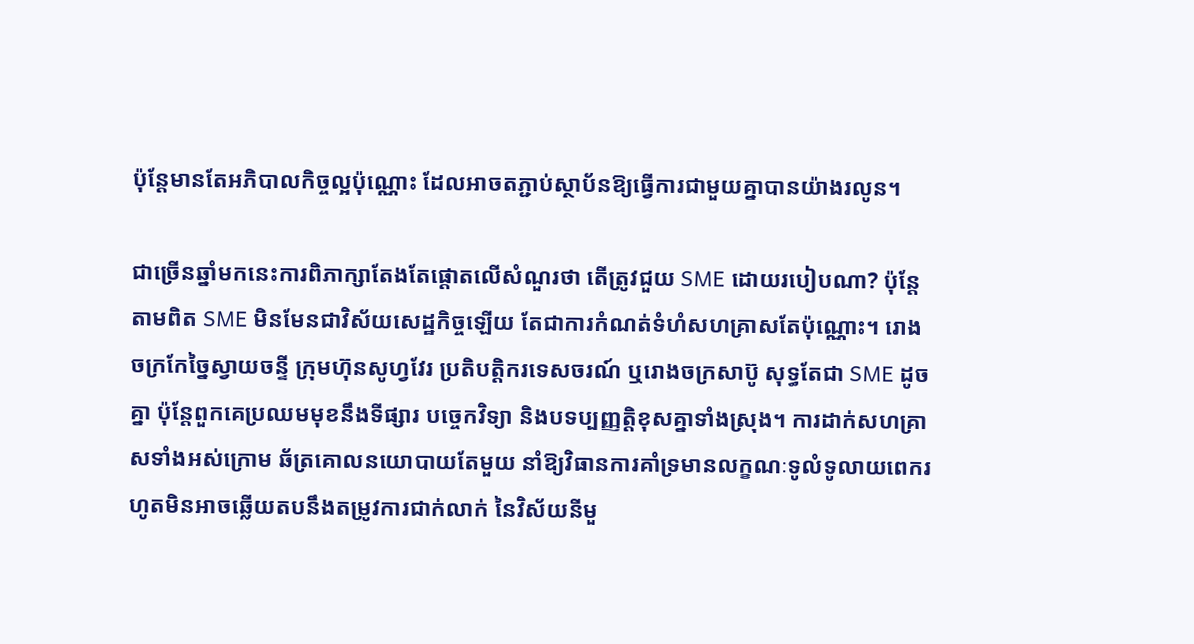ប៉ុន្តែមានតែអភិបាលកិច្ចល្អប៉ុណ្ណោះ ដែលអាចតភ្ជាប់ស្ថាប័នឱ្យធ្វើការជាមួយគ្នាបានយ៉ាងរលូន។

ជាច្រើនឆ្នាំមកនេះការពិភាក្សាតែងតែផ្តោតលើសំណួរថា តើត្រូវជួយ SME ដោយរបៀបណា? ប៉ុន្តែតាមពិត SME មិនមែនជាវិស័យសេដ្ឋកិច្ចឡើយ តែជាការកំណត់ទំហំសហគ្រាសតែប៉ុណ្ណោះ។ រោងចក្រកែច្នៃស្វាយចន្ទី ក្រុមហ៊ុនសូហ្វវែរ ប្រតិបត្តិករទេសចរណ៍ ឬរោងចក្រសាប៊ូ សុទ្ធតែជា SME ដូចគ្នា ប៉ុន្តែពួកគេប្រឈមមុខនឹងទីផ្សារ បច្ចេកវិទ្យា និងបទប្បញ្ញត្តិខុសគ្នាទាំងស្រុង។ ការដាក់សហគ្រាសទាំងអស់ក្រោម ឆ័ត្រគោលនយោបាយតែមួយ នាំឱ្យវិធានការគាំទ្រមានលក្ខណៈទូលំទូលាយពេករហូតមិនអាចឆ្លើយតបនឹងតម្រូវការជាក់លាក់ នៃវិស័យនីមួ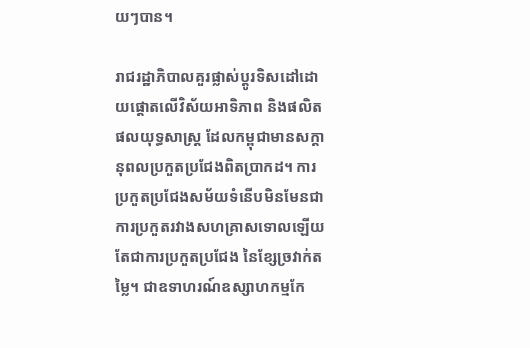យៗបាន។

រាជរដ្ឋាភិបាលគួរផ្លាស់ប្តូរទិសដៅដោយផ្តោតលើវិស័យអាទិភាព និងផលិតផលយុទ្ធសាស្ត្រ ដែលកម្ពុជាមានសក្តានុពលប្រកួតប្រជែងពិតប្រាកដ។ ការប្រកួតប្រជែងសម័យទំនើបមិនមែនជាការប្រកួតរវាងសហគ្រាសទោលឡើយ តែជាការប្រកួតប្រជែង នៃខ្សែច្រវាក់តម្លៃ។ ជាឧទាហរណ៍ឧស្សាហកម្មកែ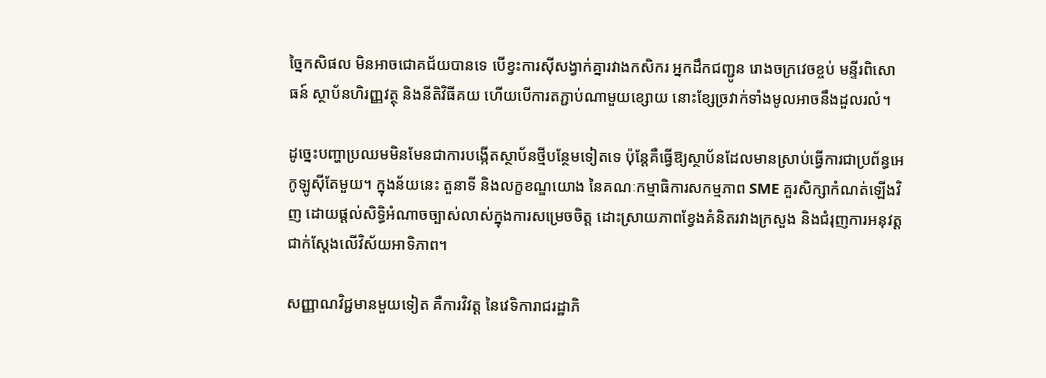ច្នៃកសិផល មិនអាចជោគជ័យបានទេ បើខ្វះការស៊ីសង្វាក់គ្នារវាងកសិករ អ្នកដឹកជញ្ជូន រោងចក្រវេចខ្ចប់ មន្ទីរពិសោធន៍ ស្ថាប័នហិរញ្ញវត្ថុ និងនីតិវិធីគយ ហើយបើការតភ្ជាប់ណាមួយខ្សោយ នោះខ្សែច្រវាក់ទាំងមូលអាចនឹងដួលរលំ។

ដូច្នេះបញ្ហាប្រឈមមិនមែនជាការបង្កើតស្ថាប័នថ្មីបន្ថែមទៀតទេ ប៉ុន្តែគឺធ្វើឱ្យស្ថាប័នដែលមានស្រាប់ធ្វើការជាប្រព័ន្ធអេកូឡូស៊ីតែមួយ។ ក្នុងន័យនេះ តួនាទី និងលក្ខខណ្ឌយោង នៃគណៈកម្មាធិការសកម្មភាព SME គួរសិក្សាកំណត់ឡើងវិញ ដោយផ្តល់សិទ្ធិអំណាចច្បាស់លាស់ក្នុងការសម្រេចចិត្ត ដោះស្រាយភាពខ្វែងគំនិតរវាងក្រសួង និងជំរុញការអនុវត្តជាក់ស្តែងលើវិស័យអាទិភាព។

សញ្ញាណវិជ្ជមានមួយទៀត គឺការវិវត្ត នៃវេទិការាជរដ្ឋាភិ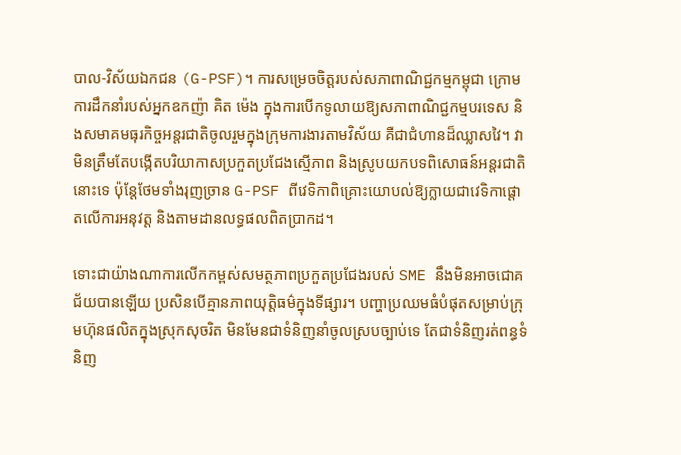បាល-វិស័យឯកជន (G-PSF)។ ការសម្រេចចិត្តរបស់សភាពាណិជ្ជកម្មកម្ពុជា ក្រោមការដឹកនាំរបស់អ្នកឧកញ៉ា គិត ម៉េង ក្នុងការបើកទូលាយឱ្យសភាពាណិជ្ជកម្មបរទេស និងសមាគមធុរកិច្ចអន្តរជាតិចូលរួមក្នុងក្រុមការងារតាមវិស័យ គឺជាជំហានដ៏ឈ្លាសវៃ។ វាមិនត្រឹមតែបង្កើតបរិយាកាសប្រកួតប្រជែងស្មើភាព និងស្រូបយកបទពិសោធន៍អន្តរជាតិនោះទេ ប៉ុន្តែថែមទាំងរុញច្រាន G-PSF ពីវេទិកាពិគ្រោះយោបល់ឱ្យក្លាយជាវេទិកាផ្តោតលើការអនុវត្ត និងតាមដានលទ្ធផលពិតប្រាកដ។

ទោះជាយ៉ាងណាការលើកកម្ពស់សមត្ថភាពប្រកួតប្រជែងរបស់ SME នឹងមិនអាចជោគជ័យបានឡើយ ប្រសិនបើគ្មានភាពយុត្តិធម៌ក្នុងទីផ្សារ។ បញ្ហាប្រឈមធំបំផុតសម្រាប់ក្រុមហ៊ុនផលិតក្នុងស្រុកសុចរិត មិនមែនជាទំនិញនាំចូលស្របច្បាប់ទេ តែជាទំនិញរត់ពន្ធទំនិញ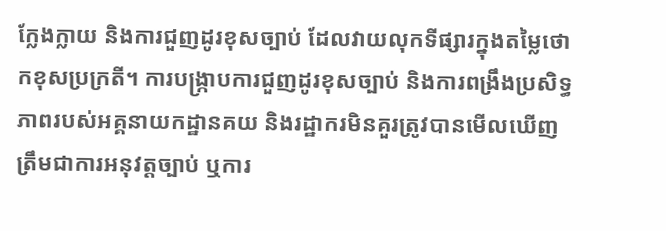ក្លែងក្លាយ និងការជួញដូរខុសច្បាប់ ដែលវាយលុកទីផ្សារក្នុងតម្លៃថោកខុសប្រក្រតី។ ការបង្ក្រាបការជួញដូរខុសច្បាប់ និងការពង្រឹងប្រសិទ្ធភាពរបស់អគ្គនាយកដ្ឋានគយ និងរដ្ឋាករមិនគួរត្រូវបានមើលឃើញត្រឹមជាការអនុវត្តច្បាប់ ឬការ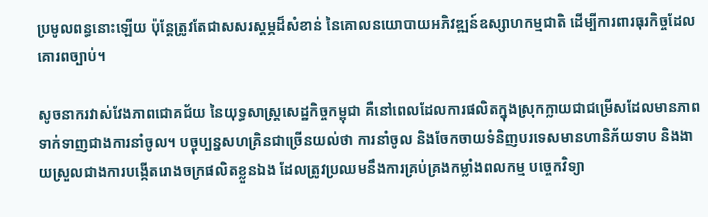ប្រមូលពន្ធនោះឡើយ ប៉ុន្តែត្រូវតែជាសសរស្តម្ភដ៏សំខាន់ នៃគោលនយោបាយអភិវឌ្ឍន៍ឧស្សាហកម្មជាតិ ដើម្បីការពារធុរកិច្ចដែលគោរពច្បាប់។

សូចនាករវាស់វែងភាពជោគជ័យ នៃយុទ្ធសាស្ត្រសេដ្ឋកិច្ចកម្ពុជា គឺនៅពេលដែលការផលិតក្នុងស្រុកក្លាយជាជម្រើសដែលមានភាពទាក់ទាញជាងការនាំចូល។ បច្ចុប្បន្នសហគ្រិនជាច្រើនយល់ថា ការនាំចូល និងចែកចាយទំនិញបរទេសមានហានិភ័យទាប និងងាយស្រួលជាងការបង្កើតរោងចក្រផលិតខ្លួនឯង ដែលត្រូវប្រឈមនឹងការគ្រប់គ្រងកម្លាំងពលកម្ម បច្ចេកវិទ្យា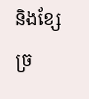និងខ្សែច្រ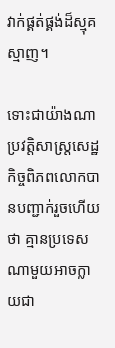វាក់ផ្គត់ផ្គង់ដ៏ស្មុគស្មាញ។

ទោះជាយ៉ាងណាប្រវត្តិសាស្ត្រសេដ្ឋកិច្ចពិភពលោកបានបញ្ជាក់រួចហើយថា គ្មានប្រទេសណាមួយអាចក្លាយជា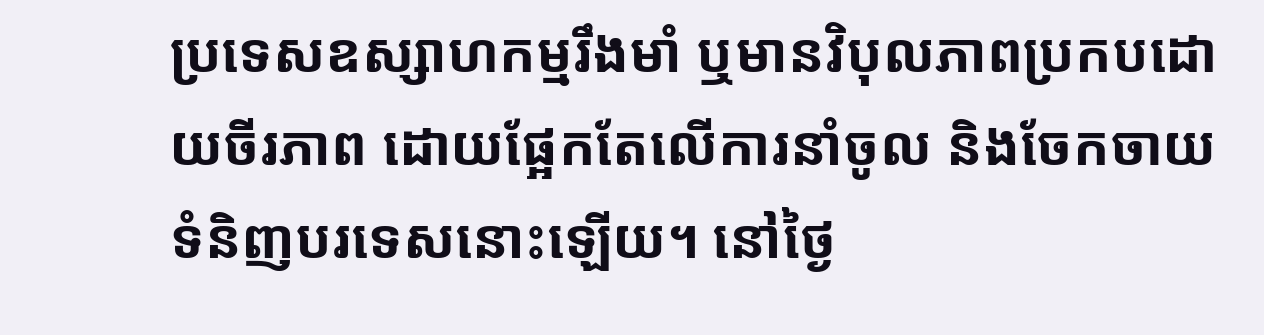ប្រទេសឧស្សាហកម្មរឹងមាំ ឬមានវិបុលភាពប្រកបដោយចីរភាព ដោយផ្អែកតែលើការនាំចូល និងចែកចាយទំនិញបរទេសនោះឡើយ។ នៅថ្ងៃ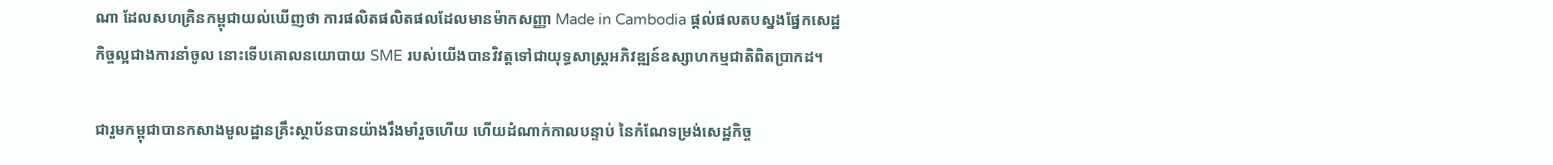ណា ដែលសហគ្រិនកម្ពុជាយល់ឃើញថា ការផលិតផលិតផលដែលមានម៉ាកសញ្ញា Made in Cambodia ផ្តល់ផលតបស្នងផ្នែកសេដ្ឋកិច្ចល្អជាងការនាំចូល នោះទើបគោលនយោបាយ SME របស់យើងបានវិវត្តទៅជាយុទ្ធសាស្ត្រអភិវឌ្ឍន៍ឧស្សាហកម្មជាតិពិតប្រាកដ។

ជារួមកម្ពុជាបានកសាងមូលដ្ឋានគ្រឹះស្ថាប័នបានយ៉ាងរឹងមាំរួចហើយ ហើយដំណាក់កាលបន្ទាប់ នៃកំណែទម្រង់សេដ្ឋកិច្ច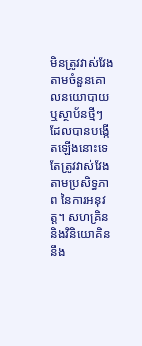មិនត្រូវវាស់វែងតាមចំនួនគោលនយោបាយ ឬស្ថាប័នថ្មីៗ ដែលបានបង្កើតឡើងនោះទេ តែត្រូវវាស់វែងតាមប្រសិទ្ធភាព នៃការអនុវត្ត។ សហគ្រិន និងវិនិយោគិននឹង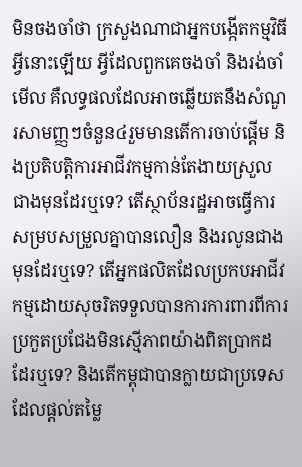មិនចងចាំថា ក្រសួងណាជាអ្នកបង្កើតកម្មវិធីអ្វីនោះឡើយ អ្វីដែលពួកគេចងចាំ និងរង់ចាំមើល គឺលទ្ធផលដែលអាចឆ្លើយតនឹងសំណួរសាមញ្ញៗចំនួន៤រួមមានតើការចាប់ផ្តើម និងប្រតិបត្តិការអាជីវកម្មកាន់តែងាយស្រួលជាងមុនដែរឬទេ? តើស្ថាប័នរដ្ឋអាចធ្វើការសម្របសម្រួលគ្នាបានលឿន និងរលូនជាងមុនដែរឬទេ? តើអ្នកផលិតដែលប្រកបអាជីវកម្មដោយសុចរិតទទួលបានការការពារពីការប្រកួតប្រជែងមិនស្មើភាពយ៉ាងពិតប្រាកដដែរឬទេ? និងតើកម្ពុជាបានក្លាយជាប្រទេសដែលផ្តល់តម្លៃ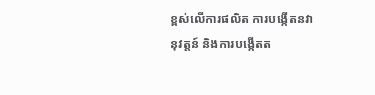ខ្ពស់លើការផលិត ការបង្កើតនវានុវត្តន៍ និងការបង្កើតត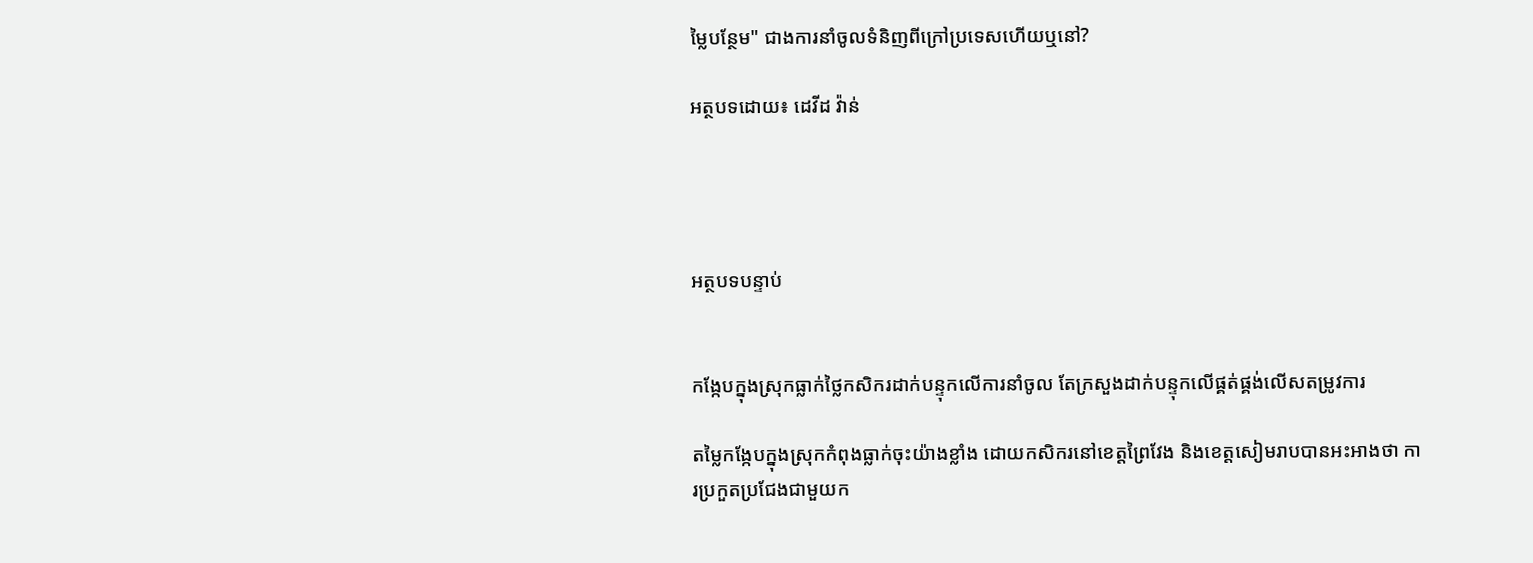ម្លៃបន្ថែម" ជាងការនាំចូលទំនិញពីក្រៅប្រទេសហើយឬនៅ?

អត្ថបទដោយ៖ ដេវីដ វ៉ាន់




អត្ថបទបន្ទាប់


កង្កែបក្នុងស្រុកធ្លាក់ថ្លៃកសិករដាក់បន្ទុកលើការនាំចូល តែក្រសួងដាក់បន្ទុកលើផ្គត់ផ្គង់លើសតម្រូវការ

តម្លៃកង្កែបក្នុងស្រុកកំពុងធ្លាក់ចុះយ៉ាងខ្លាំង ដោយកសិករនៅខេត្តព្រៃវែង និងខេត្តសៀមរាបបានអះអាងថា ការប្រកួតប្រជែងជាមួយក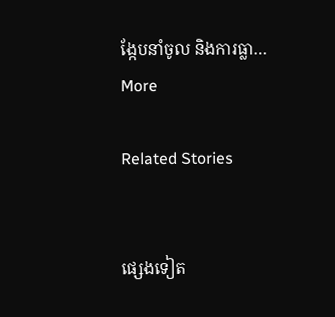ង្កែបនាំចូល និងការធ្លា…
More

Related Stories


ផ្សេងទៀត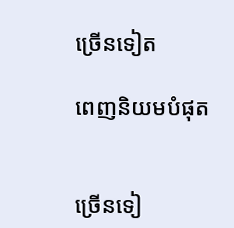ច្រើនទៀត

ពេញនិយមបំផុត


ច្រើនទៀ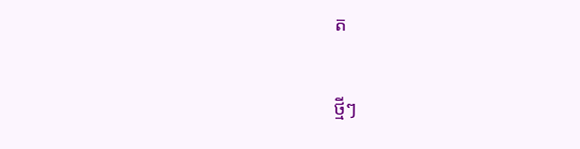ត

ថ្មីៗ